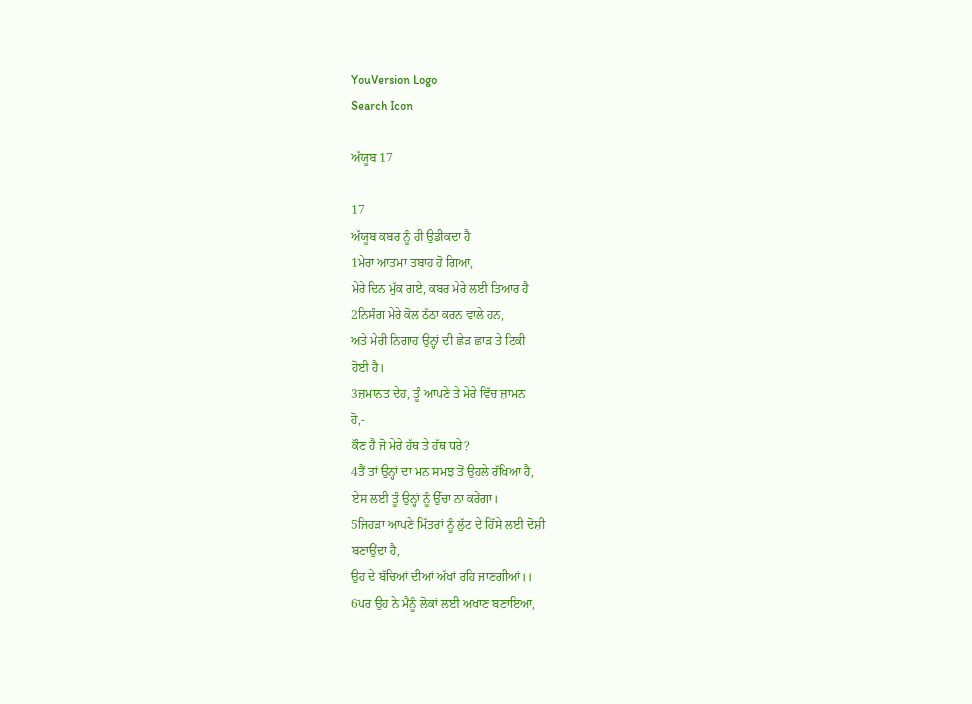YouVersion Logo
Search Icon

ਅੱਯੂਬ 17

17
ਅੱਯੂਬ ਕਬਰ ਨੂੰ ਹੀ ਉਡੀਕਦਾ ਹੈ
1ਮੇਰਾ ਆਤਮਾ ਤਬਾਹ ਹੋ ਗਿਆ,
ਮੇਰੇ ਦਿਨ ਮੁੱਕ ਗਏ, ਕਬਰ ਮੇਰੇ ਲਈ ਤਿਆਰ ਹੈ
2ਨਿਸੰਗ ਮੇਰੇ ਕੋਲ ਠੱਠਾ ਕਰਨ ਵਾਲੇ ਹਨ,
ਅਤੇ ਮੇਰੀ ਨਿਗਾਹ ਉਨ੍ਹਾਂ ਦੀ ਛੇੜ ਛਾੜ ਤੇ ਟਿਕੀ
ਹੋਈ ਹੈ।
3ਜ਼ਮਾਨਤ ਦੇਹ, ਤੂੰ ਆਪਣੇ ਤੇ ਮੇਰੇ ਵਿੱਚ ਜ਼ਾਮਨ
ਹੋ,-
ਕੌਣ ਹੈ ਜੋ ਮੇਰੇ ਹੱਥ ਤੇ ਹੱਥ ਧਰੇ?
4ਤੈਂ ਤਾਂ ਉਨ੍ਹਾਂ ਦਾ ਮਨ ਸਮਝ ਤੋਂ ਉਹਲੇ ਰੱਖਿਆ ਹੈ,
ਏਸ ਲਈ ਤੂੰ ਉਨ੍ਹਾਂ ਨੂੰ ਉੱਚਾ ਨਾ ਕਰੇਂਗਾ।
5ਜਿਹੜਾ ਆਪਣੇ ਮਿੱਤਰਾਂ ਨੂੰ ਲੁੱਟ ਦੇ ਹਿੱਸੇ ਲਈ ਦੋਸ਼ੀ
ਬਣਾਉਂਦਾ ਹੈ,
ਉਹ ਦੇ ਬੱਚਿਆਂ ਦੀਆਂ ਅੱਖਾਂ ਰਹਿ ਜਾਣਗੀਆਂ।।
6ਪਰ ਉਹ ਨੇ ਮੈਨੂੰ ਲੋਕਾਂ ਲਈ ਅਖਾਣ ਬਣਾਇਆ,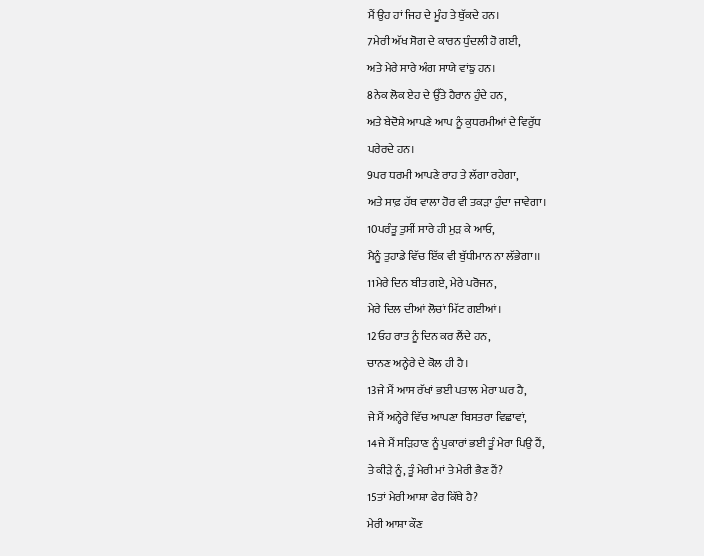ਮੈਂ ਉਹ ਹਾਂ ਜਿਹ ਦੇ ਮੂੰਹ ਤੇ ਥੁੱਕਦੇ ਹਨ।
7ਮੇਰੀ ਅੱਖ ਸੋਗ ਦੇ ਕਾਰਨ ਧੁੰਦਲੀ ਹੋ ਗਈ,
ਅਤੇ ਮੇਰੇ ਸਾਰੇ ਅੰਗ ਸਾਯੇ ਵਾਂਙੁ ਹਨ।
8ਨੇਕ ਲੋਕ ਏਹ ਦੇ ਉੱਤੇ ਹੈਰਾਨ ਹੁੰਦੇ ਹਨ,
ਅਤੇ ਬੇਦੋਸ਼ੇ ਆਪਣੇ ਆਪ ਨੂੰ ਕੁਧਰਮੀਆਂ ਦੇ ਵਿਰੁੱਧ
ਪਰੇਰਦੇ ਹਨ।
9ਪਰ ਧਰਮੀ ਆਪਣੇ ਰਾਹ ਤੇ ਲੱਗਾ ਰਹੇਗਾ,
ਅਤੇ ਸਾਫ਼ ਹੱਥ ਵਾਲਾ ਹੋਰ ਵੀ ਤਕੜਾ ਹੁੰਦਾ ਜਾਵੇਗਾ।
10ਪਰੰਤੂ ਤੁਸੀਂ ਸਾਰੇ ਹੀ ਮੁੜ ਕੇ ਆਓ,
ਮੈਨੂੰ ਤੁਹਾਡੇ ਵਿੱਚ ਇੱਕ ਵੀ ਬੁੱਧੀਮਾਨ ਨਾ ਲੱਭੇਗਾ।।
11ਮੇਰੇ ਦਿਨ ਬੀਤ ਗਏ, ਮੇਰੇ ਪਰੋਜਨ,
ਮੇਰੇ ਦਿਲ ਦੀਆਂ ਲੋਚਾਂ ਮਿੱਟ ਗਈਆਂ।
12ਓਹ ਰਾਤ ਨੂੰ ਦਿਨ ਕਰ ਲੈਂਦੇ ਹਨ,
ਚਾਨਣ ਅਨ੍ਹੇਰੇ ਦੇ ਕੋਲ ਹੀ ਹੈ।
13ਜੇ ਮੈਂ ਆਸ ਰੱਖਾਂ ਭਈ ਪਤਾਲ ਮੇਰਾ ਘਰ ਹੈ,
ਜੇ ਮੈਂ ਅਨ੍ਹੇਰੇ ਵਿੱਚ ਆਪਣਾ ਬਿਸਤਰਾ ਵਿਛਾਵਾਂ,
14ਜੇ ਮੈਂ ਸੜਿਹਾਣ ਨੂੰ ਪੁਕਾਰਾਂ ਭਈ ਤੂੰ ਮੇਰਾ ਪਿਉ ਹੈਂ,
ਤੇ ਕੀੜੇ ਨੂੰ, ਤੂੰ ਮੇਰੀ ਮਾਂ ਤੇ ਮੇਰੀ ਭੈਣ ਹੈਂ?
15ਤਾਂ ਮੇਰੀ ਆਸ਼ਾ ਫੇਰ ਕਿੱਥੇ ਹੈ?
ਮੇਰੀ ਆਸ਼ਾ ਕੌਣ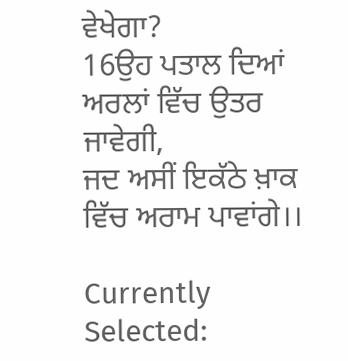ਵੇਖੇਗਾ?
16ਉਹ ਪਤਾਲ ਦਿਆਂ ਅਰਲਾਂ ਵਿੱਚ ਉਤਰ ਜਾਵੇਗੀ,
ਜਦ ਅਸੀਂ ਇਕੱਠੇ ਖ਼ਾਕ ਵਿੱਚ ਅਰਾਮ ਪਾਵਾਂਗੇ।।

Currently Selected: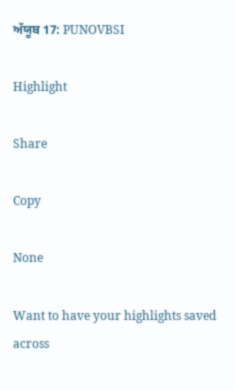ਅੱਯੂਬ 17: PUNOVBSI

Highlight

Share

Copy

None

Want to have your highlights saved across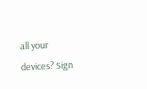all your devices? Sign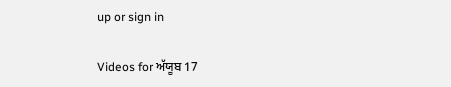up or sign in

Videos for ਅੱਯੂਬ 17